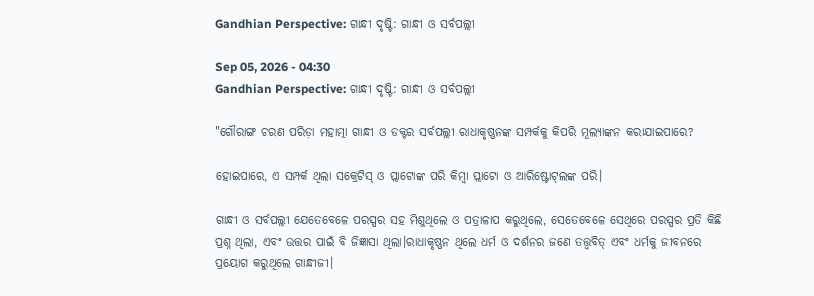Gandhian Perspective: ଗାନ୍ଧୀ ଦୃଷ୍ଟି: ଗାନ୍ଧୀ ଓ ସର୍ବପଲ୍ଲୀ

Sep 05, 2026 - 04:30
Gandhian Perspective: ଗାନ୍ଧୀ ଦୃଷ୍ଟି: ଗାନ୍ଧୀ ଓ ସର୍ବପଲ୍ଲୀ

"ଗୌରାଙ୍ଗ ଚରଣ ପରିଡ଼ା ମହାତ୍ମା ଗାନ୍ଧୀ ଓ ଡକ୍ଟର ସର୍ବପଲ୍ଲୀ ରାଧାକୃଷ୍ଣନଙ୍କ ସମ୍ପର୍କକୁ କିପରି ମୂଲ୍ୟାଙ୍କନ କରାଯାଇପାରେ?

ହୋଇପାରେ, ଏ ସମ୍ପର୍କ ଥିଲା ସକ୍ରେଟିସ୍ ଓ ପ୍ଲାଟୋଙ୍କ ପରି କିମ୍ବା ପ୍ଲାଟୋ ଓ ଆରିଷ୍ଟୋଟ୍‌ଲଙ୍କ ପରି।

ଗାନ୍ଧୀ ଓ ସର୍ବପଲ୍ଲୀ ଯେତେବେଳେ ପରସ୍ପର ସହ ମିଶୁଥିଲେ ଓ ପତ୍ରାଳାପ କରୁଥିଲେ, ସେତେବେଳେ ସେଥିରେ ପରସ୍ପର ପ୍ରତି କିଛି ପ୍ରଶ୍ନ ଥିଲା, ଏବଂ ଉତ୍ତର ପାଇଁ ବି ଜିଜ୍ଞାସା ଥିଲା।ରାଧାକୃଷ୍ଣନ ଥିଲେ ଧର୍ମ ଓ ଦର୍ଶନର ଜଣେ ତତ୍ତ୍ୱବିତ୍ ଏବଂ ଧର୍ମକୁ ଜୀବନରେ ପ୍ରୟୋଗ କରୁଥିଲେ ଗାନ୍ଧୀଜୀ।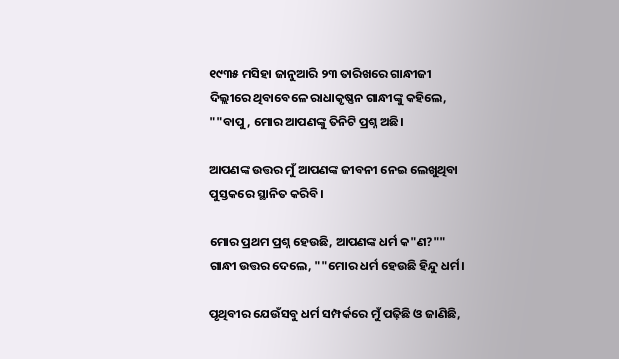୧୯୩୫ ମସିହା ଜାନୁଆରି ୨୩ ତାରିଖରେ ଗାନ୍ଧୀଜୀ ଦିଲ୍ଲୀରେ ଥିବାବେଳେ ରାଧାକୃଷ୍ଣନ ଗାନ୍ଧୀଙ୍କୁ କହିଲେ, ""ବାପୁ, ମୋର ଆପଣଙ୍କୁ ତିନିଟି ପ୍ରଶ୍ନ ଅଛି।

ଆପଣଙ୍କ ଉତ୍ତର ମୁଁ ଆପଣଙ୍କ ଜୀବନୀ ନେଇ ଲେଖୁଥିବା ପୁସ୍ତକରେ ସ୍ଥାନିତ କରିବି।

ମୋର ପ୍ରଥମ ପ୍ରଶ୍ନ ହେଉଛି, ଆପଣଙ୍କ ଧର୍ମ କ"ଣ?"" ଗାନ୍ଧୀ ଉତ୍ତର ଦେଲେ, ""ମୋର ଧର୍ମ ହେଉଛି ହିନ୍ଦୁ ଧର୍ମ।

ପୃଥିବୀର ଯେଉଁସବୁ ଧର୍ମ ସମ୍ପର୍କରେ ମୁଁ ପଢ଼ିଛି ଓ ଜାଣିଛି,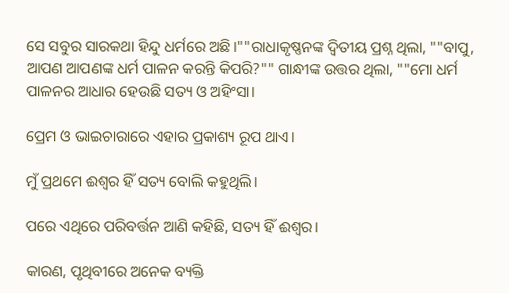ସେ ସବୁର ସାରକଥା ହିନ୍ଦୁ ଧର୍ମରେ ଅଛି।""ରାଧାକୃଷ୍ଣନଙ୍କ ଦ୍ବିତୀୟ ପ୍ରଶ୍ନ ଥିଲା, ""ବାପୁ, ଆପଣ ଆପଣଙ୍କ ଧର୍ମ ପାଳନ କରନ୍ତି କିପରି?"" ଗାନ୍ଧୀଙ୍କ ଉତ୍ତର ଥିଲା, ""ମୋ ଧର୍ମ ପାଳନର ଆଧାର ହେଉଛି ସତ୍ୟ ଓ ଅହିଂସା।

ପ୍ରେମ ଓ ଭାଇଚାରାରେ ଏହାର ପ୍ରକାଶ୍ୟ ରୂପ ଥାଏ।

ମୁଁ ପ୍ରଥମେ ଈଶ୍ୱର ହିଁ ସତ୍ୟ ବୋଲି କହୁଥିଲି।

ପରେ ଏଥିରେ ପରିବର୍ତ୍ତନ ଆଣି କହିଛି, ସତ୍ୟ ହିଁ ଈଶ୍ୱର।

କାରଣ, ପୃଥିବୀରେ ଅନେକ ବ୍ୟକ୍ତି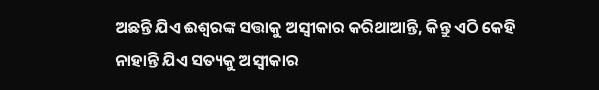ଅଛନ୍ତି ଯିଏ ଈଶ୍ୱରଙ୍କ ସତ୍ତାକୁ ଅସ୍ବୀକାର କରିଥାଆନ୍ତି, କିନ୍ତୁ ଏଠି କେହି ନାହାନ୍ତି ଯିଏ ସତ୍ୟକୁ ଅସ୍ବୀକାର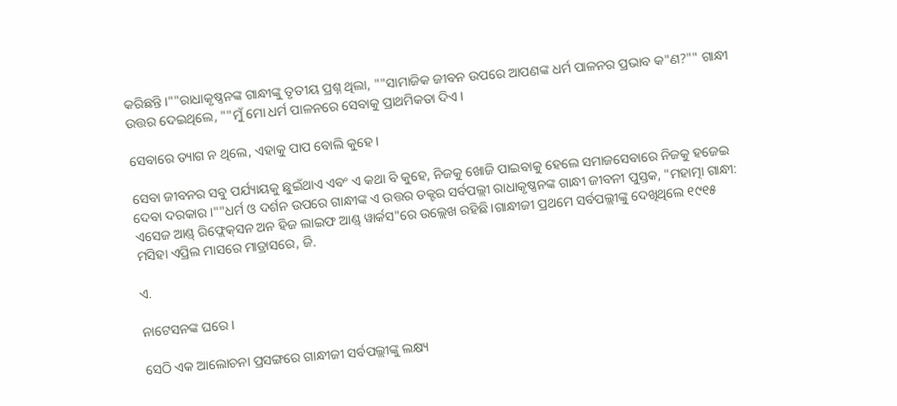କରିଛନ୍ତି।""ରାଧାକୃଷ୍ଣନଙ୍କ ଗାନ୍ଧୀଙ୍କୁ ତୃତୀୟ ପ୍ରଶ୍ନ ଥିଲା, ""ସାମାଜିକ ଜୀବନ ଉପରେ ଆପଣଙ୍କ ଧର୍ମ ପାଳନର ପ୍ରଭାବ କ"ଣ?"" ଗାନ୍ଧୀ ଉତ୍ତର ଦେଇଥିଲେ, ""ମୁଁ ମୋ ଧର୍ମ ପାଳନରେ ସେବାକୁ ପ୍ରାଥମିକତା ଦିଏ।

ସେବାରେ ତ୍ୟାଗ ନ ଥିଲେ, ଏହାକୁ ପାପ ବୋଲି କୁହେ।

ସେବା ଜୀବନର ସବୁ ପର୍ଯ୍ୟାୟକୁ ଛୁଇଁଥାଏ ଏବଂ ଏ କଥା ବି କୁହେ, ନିଜକୁ ଖୋଜି ପାଇବାକୁ ହେଲେ ସମାଜସେବାରେ ନିଜକୁ ହଜେଇ ଦେବା ଦରକାର।""ଧର୍ମ ଓ ଦର୍ଶନ ଉପରେ ଗାନ୍ଧୀଙ୍କ ଏ ଉତ୍ତର ଡକ୍ଟର ସର୍ବପଲ୍ଲୀ ରାଧାକୃଷ୍ଣନଙ୍କ ଗାନ୍ଧୀ ଜୀବନୀ ପୁସ୍ତକ, "ମହାତ୍ମା ଗାନ୍ଧୀ: ଏସେଜ ଆଣ୍ଡ୍‌ ରିଫ୍ଲେକ୍‌ସନ ଅନ ହିଜ ଲାଇଫ ଆଣ୍ଡ୍‌ ୱାର୍କସ"ରେ ଉଲ୍ଲେଖ ରହିଛି।ଗାନ୍ଧୀଜୀ ପ୍ରଥମେ ସର୍ବପଲ୍ଲୀଙ୍କୁ ଦେଖିଥିଲେ ୧୯୧୫ ମସିହା ଏପ୍ରିଲ ମାସରେ ମାଡ୍ରାସରେ, ଜି.

ଏ.

ନାଟେସନଙ୍କ ଘରେ।

ସେଠି ଏକ ଆଲୋଚନା ପ୍ରସଙ୍ଗରେ ଗାନ୍ଧୀଜୀ ସର୍ବପଲ୍ଲୀଙ୍କୁ ଲକ୍ଷ୍ୟ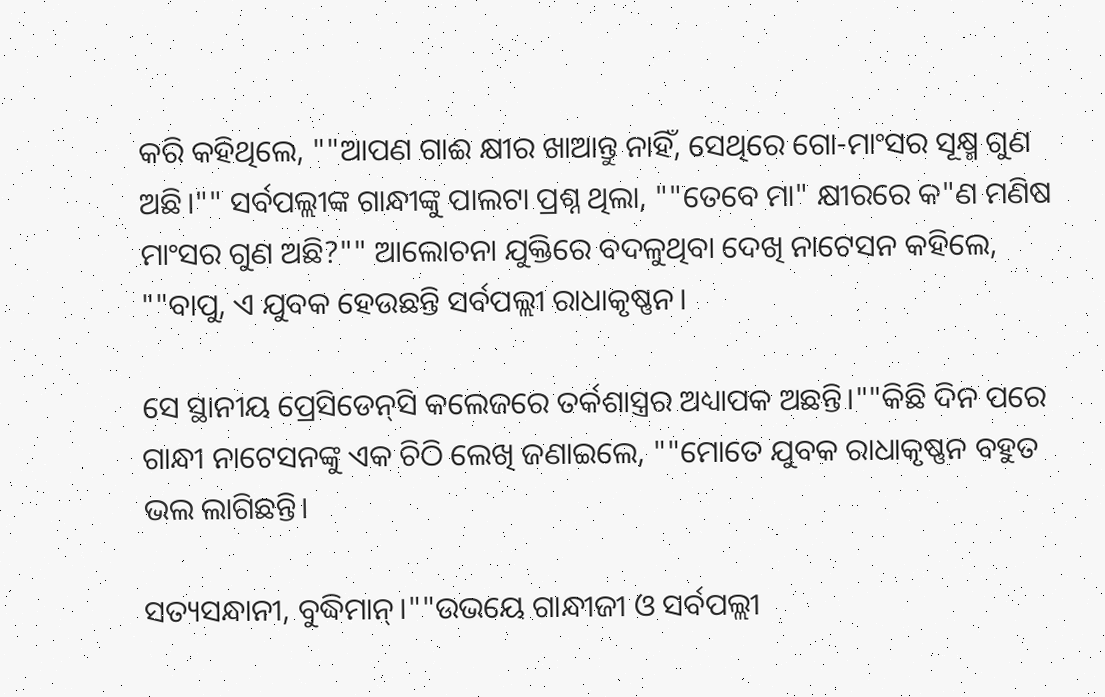କରି କହିଥିଲେ, ""ଆପଣ ଗାଈ କ୍ଷୀର ଖାଆନ୍ତୁ ନାହିଁ, ସେଥିରେ ଗୋ-ମାଂସର ସୂକ୍ଷ୍ମ ଗୁଣ ଅଛି।"" ସର୍ବପଲ୍ଲୀଙ୍କ ଗାନ୍ଧୀଙ୍କୁ ପାଲଟା ପ୍ରଶ୍ନ ଥିଲା, ""ତେବେ ମା" କ୍ଷୀରରେ କ"ଣ ମଣିଷ ମାଂସର ଗୁଣ ଅଛି?"" ଆଲୋଚନା ଯୁକ୍ତିରେ ବଦଳୁଥିବା ଦେଖି ନାଟେସନ କହିଲେ, ""ବାପୁ, ଏ ଯୁବକ ହେଉଛନ୍ତି ସର୍ବପଲ୍ଲୀ ରାଧାକୃଷ୍ଣନ।

ସେ ସ୍ଥାନୀୟ ପ୍ରେସିଡେନ୍‌ସି କଲେଜରେ ତର୍କଶାସ୍ତ୍ରର ଅଧ୍ୟାପକ ଅଛନ୍ତି।""କିଛି ଦିନ ପରେ ଗାନ୍ଧୀ ନାଟେସନଙ୍କୁ ଏକ ଚିଠି ଲେଖି ଜଣାଇଲେ, ""ମୋତେ ଯୁବକ ରାଧାକୃଷ୍ଣନ ବହୁତ ଭଲ ଲାଗିଛନ୍ତି।

ସତ୍ୟସନ୍ଧାନୀ, ବୁଦ୍ଧିମାନ୍‌।""ଉଭୟେ ଗାନ୍ଧୀଜୀ ଓ ସର୍ବପଲ୍ଲୀ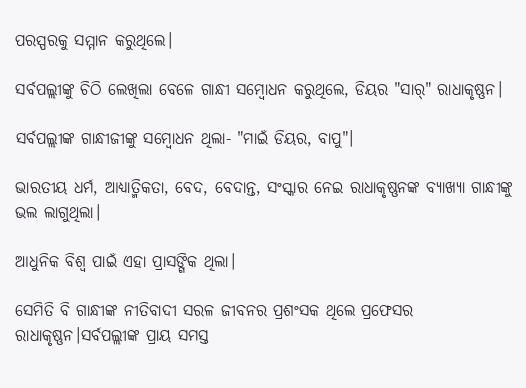ପରସ୍ପରକୁ ସମ୍ମାନ କରୁଥିଲେ।

ସର୍ବପଲ୍ଲୀଙ୍କୁ ଚିଠି ଲେଖିଲା ବେଳେ ଗାନ୍ଧୀ ସମ୍ବୋଧନ କରୁଥିଲେ, ଡିୟର "ସାର୍" ରାଧାକୃଷ୍ଣନ।

ସର୍ବପଲ୍ଲୀଙ୍କ ଗାନ୍ଧୀଜୀଙ୍କୁ ସମ୍ବୋଧନ ଥିଲା- "ମାଇଁ ଡିୟର, ବାପୁ"।

ଭାରତୀୟ ଧର୍ମ, ଆଧ୍ୟାତ୍ମିକତା, ବେଦ, ବେଦାନ୍ତ, ସଂସ୍କାର ନେଇ ରାଧାକୃଷ୍ଣନଙ୍କ ବ୍ୟାଖ୍ୟା ଗାନ୍ଧୀଙ୍କୁ ଭଲ ଲାଗୁଥିଲା।

ଆଧୁନିକ ବିଶ୍ୱ ପାଇଁ ଏହା ପ୍ରାସଙ୍ଗିକ ଥିଲା।

ସେମିତି ବି ଗାନ୍ଧୀଙ୍କ ନୀତିବାଦୀ ସରଳ ଜୀବନର ପ୍ରଶଂସକ ଥିଲେ ପ୍ରଫେସର ରାଧାକୃଷ୍ଣନ।ସର୍ବପଲ୍ଲୀଙ୍କ ପ୍ରାୟ ସମସ୍ତ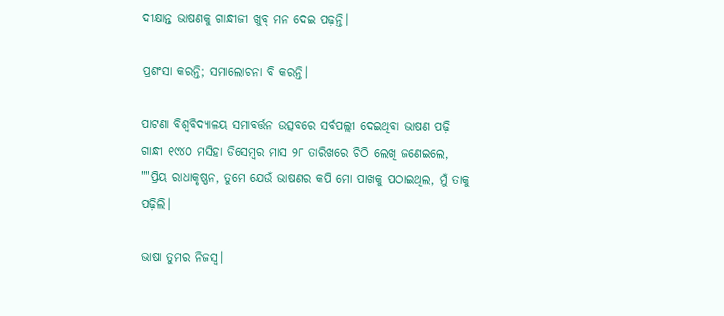ଦୀକ୍ଷାନ୍ତ ଭାଷଣକୁ ଗାନ୍ଧୀଜୀ ଖୁବ୍ ମନ ଦେଇ ପଢ଼ନ୍ତି।

ପ୍ରଶଂସା କରନ୍ତି; ସମାଲୋଚନା ବି କରନ୍ତି।

ପାଟଣା ବିଶ୍ୱବିଦ୍ୟାଳୟ ସମାବର୍ତ୍ତନ ଉତ୍ସବରେ ସର୍ବପଲ୍ଲୀ ଦେଇଥିବା ଭାଷଣ ପଢ଼ି ଗାନ୍ଧୀ ୧୯୪୦ ମସିହା ଡିସେମ୍ବର ମାସ ୨୮ ତାରିଖରେ ଚିଠି ଲେଖି ଜଣେଇଲେ, ""ପ୍ରିୟ ରାଧାକୃଷ୍ଣନ, ତୁମେ ଯେଉଁ ଭାଷଣର କପି ମୋ ପାଖକୁ ପଠାଇଥିଲ, ମୁଁ ତାକୁ ପଢ଼ିଲି।

ଭାଷା ତୁମର ନିଜସ୍ୱ।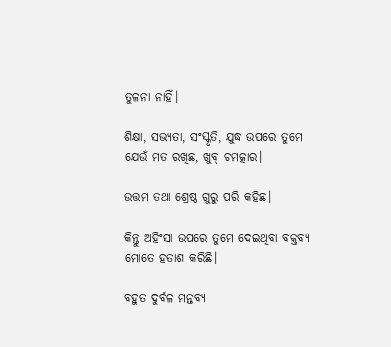ତୁଳନା ନାହିଁ।

ଶିକ୍ଷା, ସଭ୍ୟତା, ସଂସ୍କୃତି, ଯୁଦ୍ଧ ଉପରେ ତୁମେ ଯେଉଁ ମତ ରଖିଛ, ଖୁବ୍ ଚମତ୍କାର।

ଉତ୍ତମ ତଥା ଶ୍ରେଷ୍ଠ ଗୁରୁ ପରି କହିଛ।

କିନ୍ତୁ ଅହିଂସା ଉପରେ ତୁମେ ଦେଇଥିବା ବକ୍ତବ୍ୟ ମୋତେ ହତାଶ କରିଛି।

ବହୁତ ଦୁର୍ବଳ ମନ୍ତବ୍ୟ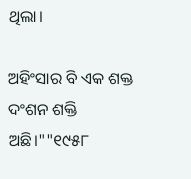ଥିଲା।

ଅହିଂସାର ବି ଏକ ଶକ୍ତ ଦଂଶନ ଶକ୍ତି ଅଛି।""୧୯୫୮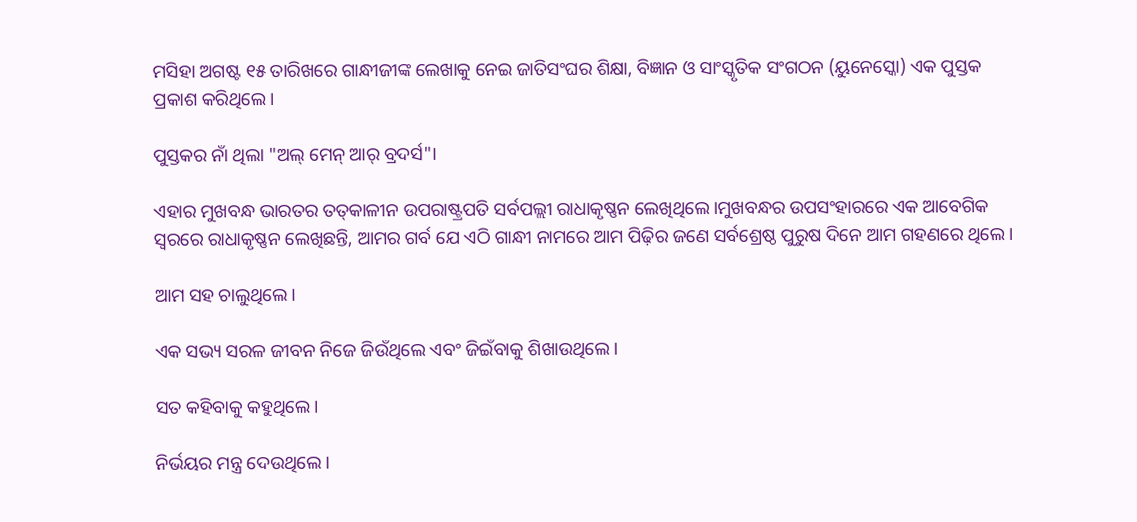ମସିହା ଅଗଷ୍ଟ ୧୫ ତାରିଖରେ ଗାନ୍ଧୀଜୀଙ୍କ ଲେଖାକୁ ନେଇ ଜାତିସଂଘର ଶିକ୍ଷା, ବିଜ୍ଞାନ ଓ ସାଂସ୍କୃତିକ ସଂଗଠନ (ୟୁନେସ୍କୋ) ଏକ ପୁସ୍ତକ ପ୍ରକାଶ କରିଥିଲେ।

ପୁସ୍ତକର ନାଁ ଥିଲା "ଅଲ୍ ମେନ୍ ଆର୍ ବ୍ରଦର୍ସ"।

ଏହାର ମୁଖବନ୍ଧ ଭାରତର ତତ୍‌କାଳୀନ ଉପରାଷ୍ଟ୍ରପତି ସର୍ବପଲ୍ଲୀ ରାଧାକୃଷ୍ଣନ ଲେଖିଥିଲେ।ମୁଖବନ୍ଧର ଉପସଂହାରରେ ଏକ ଆବେଗିକ ସ୍ୱରରେ ରାଧାକୃଷ୍ଣନ ଲେଖିଛନ୍ତି, ଆମର ଗର୍ବ ଯେ ଏଠି ଗାନ୍ଧୀ ନାମରେ ଆମ ପିଢ଼ିର ଜଣେ ସର୍ବଶ୍ରେଷ୍ଠ ପୁରୁଷ ଦିନେ ଆମ ଗହଣରେ ଥିଲେ।

ଆମ ସହ ଚାଲୁଥିଲେ।

ଏକ ସଭ୍ୟ ସରଳ ଜୀବନ ନିଜେ ଜିଉଁଥିଲେ ଏବଂ ଜିଇଁବାକୁ ଶିଖାଉଥିଲେ।

ସତ କହିବାକୁ କହୁଥିଲେ।

ନିର୍ଭୟର ମନ୍ତ୍ର ଦେଉଥିଲେ।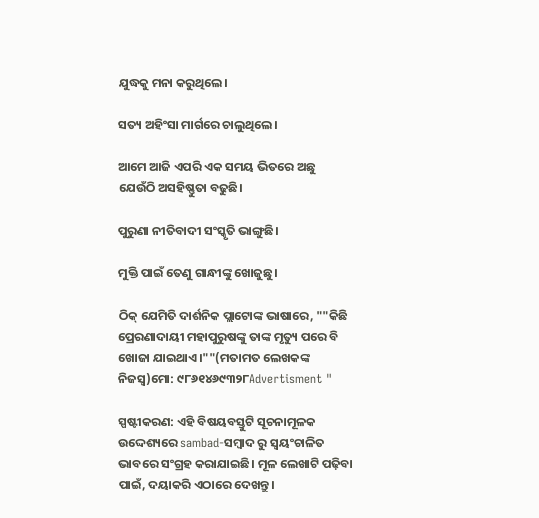ଯୁଦ୍ଧକୁ ମନା କରୁଥିଲେ।

ସତ୍ୟ ଅହିଂସା ମାର୍ଗରେ ଚାଲୁଥିଲେ।

ଆମେ ଆଜି ଏପରି ଏକ ସମୟ ଭିତରେ ଅଛୁ ଯେଉଁଠି ଅସହିଷ୍ଣୁତା ବଢୁଛି।

ପୁରୁଣା ନୀତିବାଦୀ ସଂସ୍କୃତି ଭାଙ୍ଗୁଛି।

ମୁକ୍ତି ପାଇଁ ତେଣୁ ଗାନ୍ଧୀଙ୍କୁ ଖୋଜୁଛୁ।

ଠିକ୍ ଯେମିତି ଦାର୍ଶନିକ ପ୍ଲାଟୋଙ୍କ ଭାଷାରେ, ""କିଛି ପ୍ରେରଣାଦାୟୀ ମହାପୁରୁଷଙ୍କୁ ତାଙ୍କ ମୃତ୍ୟୁ ପରେ ବି ଖୋଜା ଯାଇଥାଏ।""(ମତାମତ ଲେଖକଙ୍କ ନିଜସ୍ବ)ମୋ: ୯୮୬୧୪୬୯୩୨୮Advertisment "

ସ୍ପଷ୍ଟୀକରଣ: ଏହି ବିଷୟବସ୍ତୁଟି ସୂଚନାମୂଳକ ଉଦ୍ଦେଶ୍ୟରେ sambad-ସମ୍ବାଦ ରୁ ସ୍ୱୟଂଚାଳିତ ଭାବରେ ସଂଗ୍ରହ କରାଯାଇଛି। ମୂଳ ଲେଖାଟି ପଢ଼ିବା ପାଇଁ, ଦୟାକରି ଏଠାରେ ଦେଖନ୍ତୁ।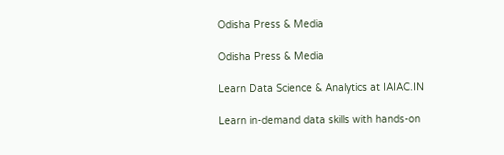Odisha Press & Media

Odisha Press & Media

Learn Data Science & Analytics at IAIAC.IN

Learn in-demand data skills with hands-on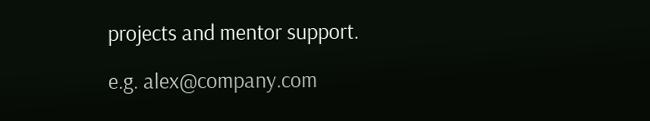projects and mentor support.

e.g. alex@company.com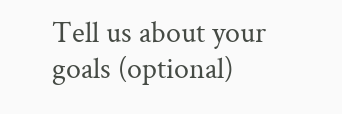Tell us about your goals (optional)